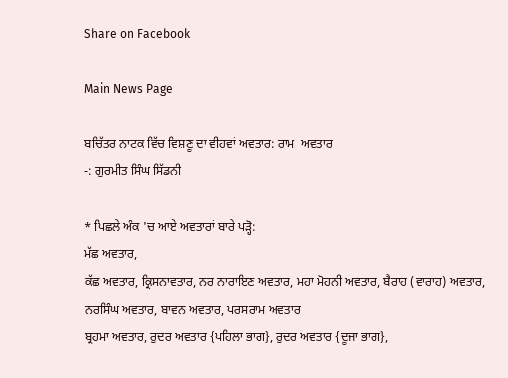Share on Facebook

Main News Page

ਬਚਿੱਤਰ ਨਾਟਕ ਵਿੱਚ ਵਿਸ਼ਣੂ ਦਾ ਵੀਹਵਾਂ ਅਵਤਾਰ: ਰਾਮ  ਅਵਤਾਰ
-: ਗੁਰਮੀਤ ਸਿੰਘ ਸਿੱਡਨੀ

* ਪਿਛਲੇ ਅੰਕ 'ਚ ਆਏ ਅਵਤਾਰਾਂ ਬਾਰੇ ਪੜ੍ਹੋ:
ਮੱਛ ਅਵਤਾਰ,
ਕੱਛ ਅਵਤਾਰ, ਕ੍ਰਿਸਨਾਵਤਾਰ, ਨਰ ਨਾਰਾਇਣ ਅਵਤਾਰ, ਮਹਾ ਮੋਹਨੀ ਅਵਤਾਰ, ਬੈਰਾਹ (ਵਾਰਾਹ) ਅਵਤਾਰ, ਨਰਸਿੰਘ ਅਵਤਾਰ, ਬਾਵਨ ਅਵਤਾਰ, ਪਰਸਰਾਮ ਅਵਤਾਰ
ਬ੍ਰਹਮਾ ਅਵਤਾਰ, ਰੁਦਰ ਅਵਤਾਰ {ਪਹਿਲਾ ਭਾਗ}, ਰੁਦਰ ਅਵਤਾਰ {ਦੂਜਾ ਭਾਗ},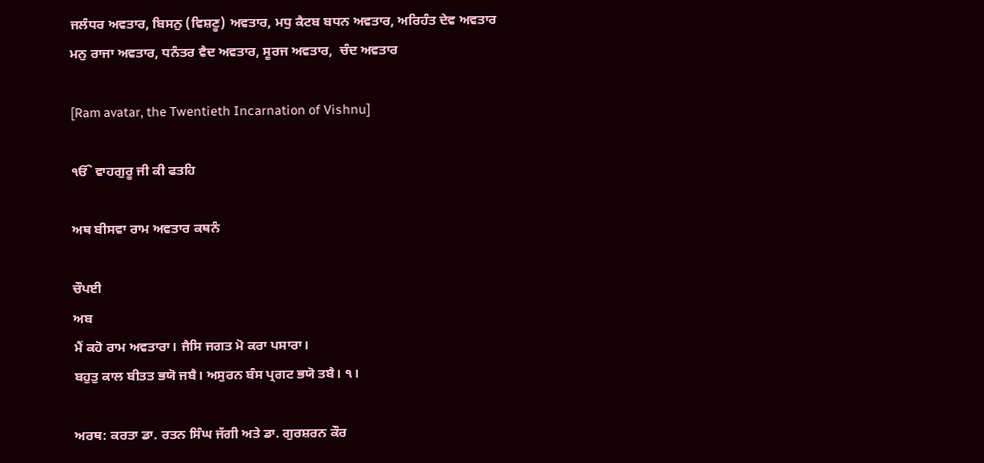ਜਲੰਧਰ ਅਵਤਾਰ, ਬਿਸਨੁ (ਵਿਸ਼ਣੂ) ਅਵਤਾਰ, ਮਧੁ ਕੈਟਬ ਬਧਨ ਅਵਤਾਰ, ਅਰਿਹੰਤ ਦੇਵ ਅਵਤਾਰ
ਮਨੁ ਰਾਜਾ ਅਵਤਾਰ, ਧਨੰਤਰ ਵੈਦ ਅਵਤਾਰ, ਸੂਰਜ ਅਵਤਾਰ,  ਚੰਦ ਅਵਤਾਰ

[Ram avatar, the Twentieth Incarnation of Vishnu]

ੴ ਵਾਹਗੁਰੂ ਜੀ ਕੀ ਫਤਹਿ

ਅਥ ਬੀਸਵਾ ਰਾਮ ਅਵਤਾਰ ਕਥਨੰ

ਚੌਪਈ
ਅਬ
ਮੈਂ ਕਹੋ ਰਾਮ ਅਵਤਾਰਾ। ਜੈਸਿ ਜਗਤ ਮੋ ਕਰਾ ਪਸਾਰਾ।
ਬਹੁਤੁ ਕਾਲ ਬੀਤਤ ਭਯੋ ਜਬੈ। ਅਸੁਰਨ ਬੰਸ ਪ੍ਰਗਟ ਭਯੋ ਤਬੈ। ੧।

ਅਰਥ: ਕਰਤਾ ਡਾ. ਰਤਨ ਸਿੰਘ ਜੱਗੀ ਅਤੇ ਡਾ. ਗੁਰਸ਼ਰਨ ਕੌਰ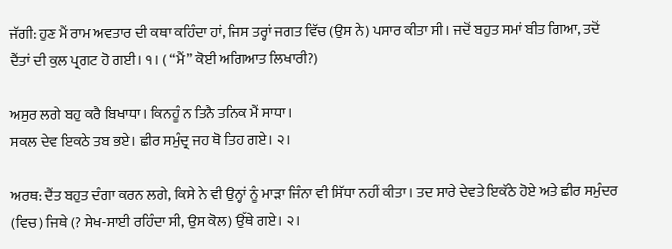ਜੱਗੀ: ਹੁਣ ਮੈਂ ਰਾਮ ਅਵਤਾਰ ਦੀ ਕਥਾ ਕਹਿੰਦਾ ਹਾਂ, ਜਿਸ ਤਰ੍ਹਾਂ ਜਗਤ ਵਿੱਚ (ਉਸ ਨੇ) ਪਸਾਰ ਕੀਤਾ ਸੀ। ਜਦੋਂ ਬਹੁਤ ਸਮਾਂ ਬੀਤ ਗਿਆ, ਤਦੋਂ ਦੈਂਤਾਂ ਦੀ ਕੁਲ ਪ੍ਰਗਟ ਹੋ ਗਈ। ੧। ( “ਮੈਂ” ਕੋਈ ਅਗਿਆਤ ਲਿਖਾਰੀ?)

ਅਸੁਰ ਲਗੇ ਬਹੁ ਕਰੈ ਬਿਖਾਧਾ। ਕਿਨਹੂੰ ਨ ਤਿਨੈ ਤਨਿਕ ਮੈਂ ਸਾਧਾ।
ਸਕਲ ਦੇਵ ਇਕਠੇ ਤਬ ਭਏ। ਛੀਰ ਸਮੁੰਦ੍ਰ ਜਹ ਥੋ ਤਿਹ ਗਏ। ੨।

ਅਰਥ: ਦੈਂਤ ਬਹੁਤ ਦੰਗਾ ਕਰਨ ਲਗੇ, ਕਿਸੇ ਨੇ ਵੀ ਉਨ੍ਹਾਂ ਨੂੰ ਮਾੜਾ ਜਿੰਨਾ ਵੀ ਸਿੱਧਾ ਨਹੀਂ ਕੀਤਾ। ਤਦ ਸਾਰੇ ਦੇਵਤੇ ਇਕੱਠੇ ਹੋਏ ਅਤੇ ਛੀਰ ਸਮੁੰਦਰ (ਵਿਚ) ਜਿਥੇ (? ਸੇਖ-ਸਾਈ ਰਹਿੰਦਾ ਸੀ, ਉਸ ਕੋਲ) ਉੱਥੇ ਗਏ। ੨।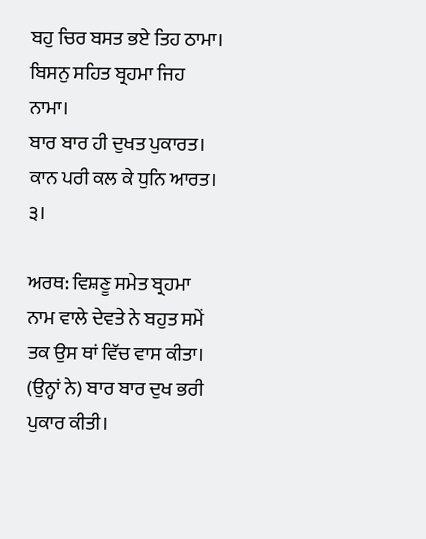ਬਹੁ ਚਿਰ ਬਸਤ ਭਏ ਤਿਹ ਠਾਮਾ। ਬਿਸਨੁ ਸਹਿਤ ਬ੍ਰਹਮਾ ਜਿਹ ਨਾਮਾ।
ਬਾਰ ਬਾਰ ਹੀ ਦੁਖਤ ਪੁਕਾਰਤ। ਕਾਨ ਪਰੀ ਕਲ ਕੇ ਧੁਨਿ ਆਰਤ। ੩।

ਅਰਥ: ਵਿਸ਼ਣੂ ਸਮੇਤ ਬ੍ਰਹਮਾ ਨਾਮ ਵਾਲੇ ਦੇਵਤੇ ਨੇ ਬਹੁਤ ਸਮੇਂ ਤਕ ਉਸ ਥਾਂ ਵਿੱਚ ਵਾਸ ਕੀਤਾ। (ਉਨ੍ਹਾਂ ਨੇ) ਬਾਰ ਬਾਰ ਦੁਖ ਭਰੀ ਪੁਕਾਰ ਕੀਤੀ।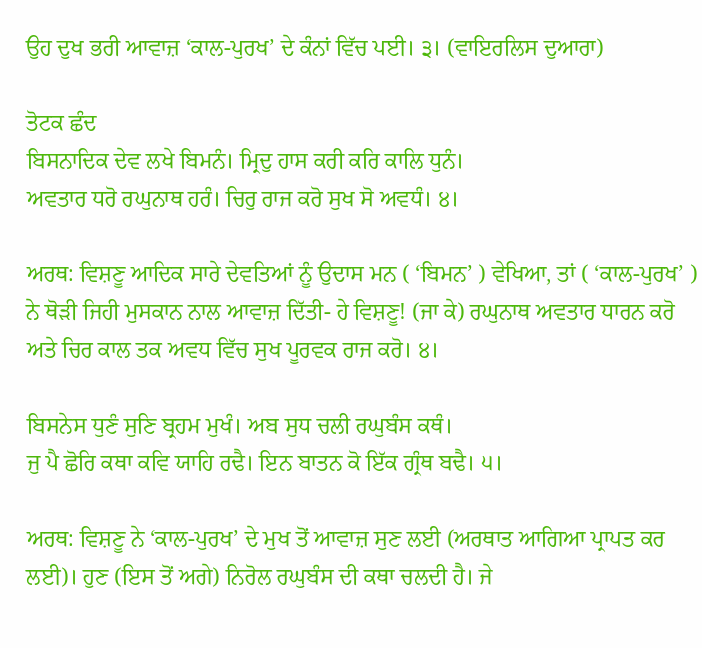ਉਹ ਦੁਖ ਭਰੀ ਆਵਾਜ਼ ‘ਕਾਲ-ਪੁਰਖ’ ਦੇ ਕੰਨਾਂ ਵਿੱਚ ਪਈ। ੩। (ਵਾਇਰਲਿਸ ਦੁਆਰਾ)

ਤੋਟਕ ਛੰਦ
ਬਿਸਨਾਦਿਕ ਦੇਵ ਲਖੇ ਬਿਮਨੰ। ਮ੍ਰਿਦੁ ਹਾਸ ਕਰੀ ਕਰਿ ਕਾਲਿ ਧੁਨੰ।
ਅਵਤਾਰ ਧਰੋ ਰਘੁਨਾਥ ਹਰੰ। ਚਿਰੁ ਰਾਜ ਕਰੋ ਸੁਖ ਸੋ ਅਵਧੰ। ੪।

ਅਰਥ: ਵਿਸ਼ਣੂ ਆਦਿਕ ਸਾਰੇ ਦੇਵਤਿਆਂ ਨੂੰ ਉਦਾਸ ਮਨ ( ‘ਬਿਮਨ’ ) ਵੇਖਿਆ, ਤਾਂ ( ‘ਕਾਲ-ਪੁਰਖ’ ) ਨੇ ਥੋੜੀ ਜਿਹੀ ਮੁਸਕਾਨ ਨਾਲ ਆਵਾਜ਼ ਦਿੱਤੀ- ਹੇ ਵਿਸ਼ਣੂ! (ਜਾ ਕੇ) ਰਘੁਨਾਥ ਅਵਤਾਰ ਧਾਰਨ ਕਰੋ ਅਤੇ ਚਿਰ ਕਾਲ ਤਕ ਅਵਧ ਵਿੱਚ ਸੁਖ ਪੂਰਵਕ ਰਾਜ ਕਰੋ। ੪।

ਬਿਸਨੇਸ ਧੁਣੰ ਸੁਣਿ ਬ੍ਰਹਮ ਮੁਖੰ। ਅਬ ਸੁਧ ਚਲੀ ਰਘੁਬੰਸ ਕਥੰ।
ਜੁ ਪੈ ਛੋਰਿ ਕਥਾ ਕਵਿ ਯਾਹਿ ਰਢੈ। ਇਨ ਬਾਤਨ ਕੋ ਇੱਕ ਗ੍ਰੰਥ ਬਢੈ। ੫।

ਅਰਥ: ਵਿਸ਼ਣੂ ਨੇ ‘ਕਾਲ-ਪੁਰਖ’ ਦੇ ਮੁਖ ਤੋਂ ਆਵਾਜ਼ ਸੁਣ ਲਈ (ਅਰਥਾਤ ਆਗਿਆ ਪ੍ਰਾਪਤ ਕਰ ਲਈ)। ਹੁਣ (ਇਸ ਤੋਂ ਅਗੇ) ਨਿਰੋਲ ਰਘੁਬੰਸ ਦੀ ਕਥਾ ਚਲਦੀ ਹੈ। ਜੇ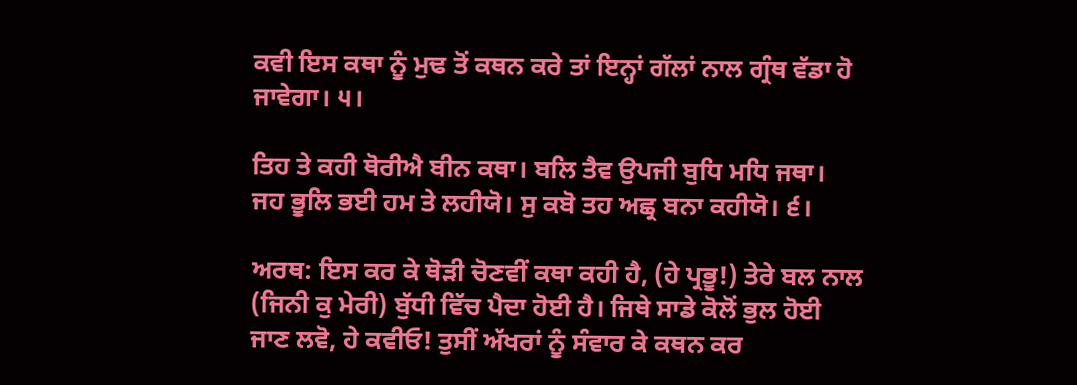ਕਵੀ ਇਸ ਕਥਾ ਨੂੰ ਮੁਢ ਤੋਂ ਕਥਨ ਕਰੇ ਤਾਂ ਇਨ੍ਹਾਂ ਗੱਲਾਂ ਨਾਲ ਗ੍ਰੰਥ ਵੱਡਾ ਹੋ ਜਾਵੇਗਾ। ੫।

ਤਿਹ ਤੇ ਕਹੀ ਥੋਰੀਐ ਬੀਨ ਕਥਾ। ਬਲਿ ਤੈਵ ਉਪਜੀ ਬੁਧਿ ਮਧਿ ਜਥਾ।
ਜਹ ਭੂਲਿ ਭਈ ਹਮ ਤੇ ਲਹੀਯੋ। ਸੁ ਕਬੋ ਤਹ ਅਛ੍ਰ ਬਨਾ ਕਹੀਯੋ। ੬।

ਅਰਥ: ਇਸ ਕਰ ਕੇ ਥੋੜੀ ਚੋਣਵੀਂ ਕਥਾ ਕਹੀ ਹੈ, (ਹੇ ਪ੍ਰਭੂ!) ਤੇਰੇ ਬਲ ਨਾਲ (ਜਿਨੀ ਕੁ ਮੇਰੀ) ਬੁੱਧੀ ਵਿੱਚ ਪੈਦਾ ਹੋਈ ਹੈ। ਜਿਥੇ ਸਾਡੇ ਕੋਲੋਂ ਭੁਲ ਹੋਈ ਜਾਣ ਲਵੋ, ਹੇ ਕਵੀਓ! ਤੁਸੀਂ ਅੱਖਰਾਂ ਨੂੰ ਸੰਵਾਰ ਕੇ ਕਥਨ ਕਰ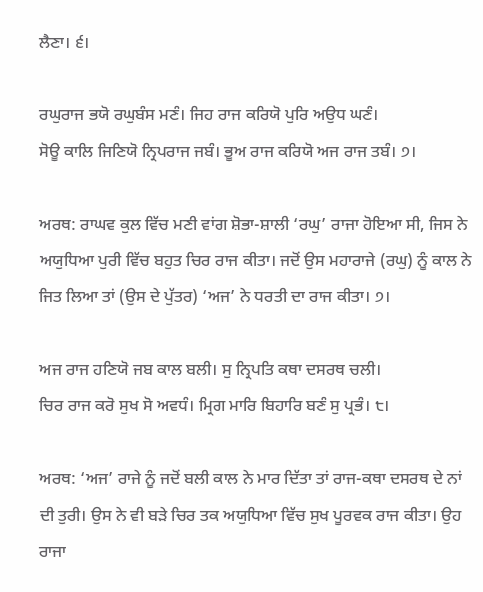ਲੈਣਾ। ੬।

ਰਘੁਰਾਜ ਭਯੋ ਰਘੁਬੰਸ ਮਣੰ। ਜਿਹ ਰਾਜ ਕਰਿਯੋ ਪੁਰਿ ਅਉਧ ਘਣੰ।
ਸੋਊ ਕਾਲਿ ਜਿਣਿਯੋ ਨ੍ਰਿਪਰਾਜ ਜਬੰ। ਭੂਅ ਰਾਜ ਕਰਿਯੋ ਅਜ ਰਾਜ ਤਬੰ। ੭।

ਅਰਥ: ਰਾਘਵ ਕੁਲ ਵਿੱਚ ਮਣੀ ਵਾਂਗ ਸ਼ੋਭਾ-ਸ਼ਾਲੀ ‘ਰਘੁ’ ਰਾਜਾ ਹੋਇਆ ਸੀ, ਜਿਸ ਨੇ ਅਯੁਧਿਆ ਪੁਰੀ ਵਿੱਚ ਬਹੁਤ ਚਿਰ ਰਾਜ ਕੀਤਾ। ਜਦੋਂ ਉਸ ਮਹਾਰਾਜੇ (ਰਘੁ) ਨੂੰ ਕਾਲ ਨੇ ਜਿਤ ਲਿਆ ਤਾਂ (ਉਸ ਦੇ ਪੁੱਤਰ) ‘ਅਜ’ ਨੇ ਧਰਤੀ ਦਾ ਰਾਜ ਕੀਤਾ। ੭।

ਅਜ ਰਾਜ ਹਣਿਯੋ ਜਬ ਕਾਲ ਬਲੀ। ਸੁ ਨ੍ਰਿਪਤਿ ਕਥਾ ਦਸਰਥ ਚਲੀ।
ਚਿਰ ਰਾਜ ਕਰੋ ਸੁਖ ਸੋ ਅਵਧੰ। ਮ੍ਰਿਗ ਮਾਰਿ ਬਿਹਾਰਿ ਬਣੰ ਸੁ ਪ੍ਰਭੰ। ੮।

ਅਰਥ: ‘ਅਜ’ ਰਾਜੇ ਨੂੰ ਜਦੋਂ ਬਲੀ ਕਾਲ ਨੇ ਮਾਰ ਦਿੱਤਾ ਤਾਂ ਰਾਜ-ਕਥਾ ਦਸਰਥ ਦੇ ਨਾਂ ਦੀ ਤੁਰੀ। ਉਸ ਨੇ ਵੀ ਬੜੇ ਚਿਰ ਤਕ ਅਯੁਧਿਆ ਵਿੱਚ ਸੁਖ ਪੂਰਵਕ ਰਾਜ ਕੀਤਾ। ਉਹ ਰਾਜਾ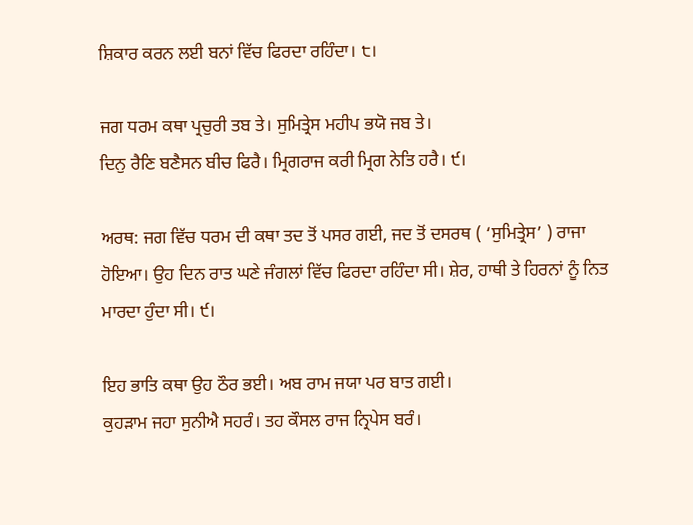ਸ਼ਿਕਾਰ ਕਰਨ ਲਈ ਬਨਾਂ ਵਿੱਚ ਫਿਰਦਾ ਰਹਿੰਦਾ। ੮।

ਜਗ ਧਰਮ ਕਥਾ ਪ੍ਰਚੁਰੀ ਤਬ ਤੇ। ਸੁਮਿਤ੍ਰੇਸ ਮਹੀਪ ਭਯੋ ਜਬ ਤੇ।
ਦਿਨੁ ਰੈਣਿ ਬਣੈਸਨ ਬੀਚ ਫਿਰੈ। ਮ੍ਰਿਗਰਾਜ ਕਰੀ ਮ੍ਰਿਗ ਨੇਤਿ ਹਰੈ। ੯।

ਅਰਥ: ਜਗ ਵਿੱਚ ਧਰਮ ਦੀ ਕਥਾ ਤਦ ਤੋਂ ਪਸਰ ਗਈ, ਜਦ ਤੋਂ ਦਸਰਥ ( ‘ਸੁਮਿਤ੍ਰੇਸ’ ) ਰਾਜਾ ਹੋਇਆ। ਉਹ ਦਿਨ ਰਾਤ ਘਣੇ ਜੰਗਲਾਂ ਵਿੱਚ ਫਿਰਦਾ ਰਹਿੰਦਾ ਸੀ। ਸ਼ੇਰ, ਹਾਥੀ ਤੇ ਹਿਰਨਾਂ ਨੂੰ ਨਿਤ ਮਾਰਦਾ ਹੁੰਦਾ ਸੀ। ੯।

ਇਹ ਭਾਤਿ ਕਥਾ ਉਹ ਠੌਰ ਭਈ। ਅਬ ਰਾਮ ਜਯਾ ਪਰ ਬਾਤ ਗਈ।
ਕੁਹੜਾਮ ਜਹਾ ਸੁਨੀਐ ਸਹਰੰ। ਤਹ ਕੌਸਲ ਰਾਜ ਨ੍ਰਿਪੇਸ ਬਰੰ।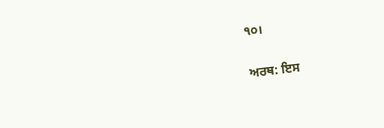੧੦।

ਅਰਥ: ਇਸ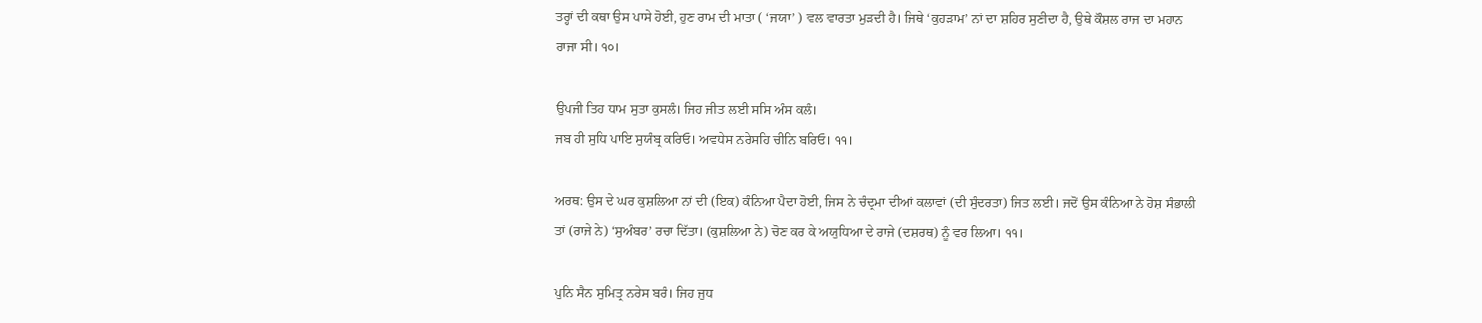ਤਰ੍ਹਾਂ ਦੀ ਕਥਾ ਉਸ ਪਾਸੇ ਹੋਈ, ਹੁਣ ਰਾਮ ਦੀ ਮਾਤਾ ( ‘ਜਯਾ’ ) ਵਲ ਵਾਰਤਾ ਮੁੜਦੀ ਹੈ। ਜਿਥੇ ‘ਕੁਹੜਾਮ’ ਨਾਂ ਦਾ ਸ਼ਹਿਰ ਸੁਣੀਦਾ ਹੈ, ਉਥੇ ਕੌਸ਼ਲ ਰਾਜ ਦਾ ਮਹਾਨ ਰਾਜਾ ਸੀ। ੧੦।

ਉਪਜੀ ਤਿਹ ਧਾਮ ਸੁਤਾ ਕੁਸਲੰ। ਜਿਹ ਜੀਤ ਲਈ ਸਸਿ ਅੰਸ ਕਲੰ।
ਜਬ ਹੀ ਸੁਧਿ ਪਾਇ ਸੁਯੰਬ੍ਰ ਕਰਿਓ। ਅਵਧੇਸ ਨਰੇਸਹਿ ਚੀਨਿ ਬਰਿਓ। ੧੧।

ਅਰਥ: ਉਸ ਦੇ ਘਰ ਕੁਸ਼ਲਿਆ ਨਾਂ ਦੀ (ਇਕ) ਕੰਨਿਆ ਪੈਦਾ ਹੋਈ, ਜਿਸ ਨੇ ਚੰਦ੍ਰਮਾ ਦੀਆਂ ਕਲਾਵਾਂ (ਦੀ ਸੁੰਦਰਤਾ) ਜਿਤ ਲਈ। ਜਦੋਂ ਉਸ ਕੰਨਿਆ ਨੇ ਹੋਸ਼ ਸੰਭਾਲੀ ਤਾਂ (ਰਾਜੇ ਨੇ) ‘ਸੁਅੰਬਰ’ ਰਚਾ ਦਿੱਤਾ। (ਕੁਸ਼ਲਿਆ ਨੇ) ਚੋਣ ਕਰ ਕੇ ਅਯੁਧਿਆ ਦੇ ਰਾਜੇ (ਦਸ਼ਰਥ) ਨੂੰ ਵਰ ਲਿਆ। ੧੧।

ਪੁਨਿ ਸੈਨ ਸੁਮਿਤ੍ਰ ਨਰੇਸ ਬਰੰ। ਜਿਹ ਜੁਧ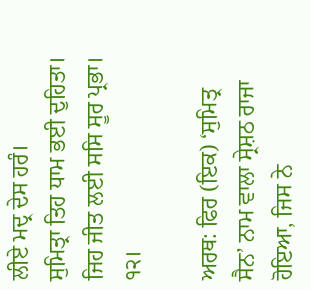ਲੀਏ ਮਦ੍ਰ ਦੇਸ ਹਰੰ।
ਸੁਮਿਤ੍ਰਾ ਤਿਹ ਧਾਮ ਭਈ ਦੁਹਿਤਾ। ਜਿਹ ਜੀਤ ਲਈ ਸਸਿ ਸੂਰ ਪ੍ਰਭਾ। ੧੨।

ਅਰਥ: ਫਿਰ (ਇਕ) ‘ਸੁਮਿਤ੍ਰ ਸੈਨ’ ਨਾਮ ਵਾਲਾ ਸ੍ਰੇਸ਼ਠ ਰਾਜਾ ਹੋਇਆ, ਜਿਸ ਨੇ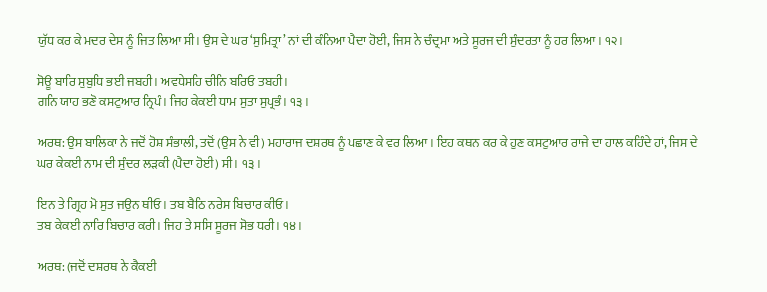ਯੁੱਧ ਕਰ ਕੇ ਮਦਰ ਦੇਸ ਨੂੰ ਜਿਤ ਲਿਆ ਸੀ। ਉਸ ਦੇ ਘਰ ‘ਸੁਮਿਤ੍ਰਾ’ ਨਾਂ ਦੀ ਕੰਨਿਆ ਪੈਦਾ ਹੋਈ, ਜਿਸ ਨੇ ਚੰਦ੍ਰਮਾ ਅਤੇ ਸੂਰਜ ਦੀ ਸੁੰਦਰਤਾ ਨੂੰ ਹਰ ਲਿਆ। ੧੨।

ਸੋਊ ਬਾਰਿ ਸੁਬੁਧਿ ਭਈ ਜਬਹੀ। ਅਵਧੇਸਹਿ ਚੀਨਿ ਬਰਿਓ ਤਬਹੀ।
ਗਨਿ ਯਾਹ ਭਣੋ ਕਸਟੁਆਰ ਨ੍ਰਿਪੰ। ਜਿਹ ਕੇਕਈ ਧਾਮ ਸੁਤਾ ਸੁਪ੍ਰਭੰ। ੧੩।

ਅਰਥ: ਉਸ ਬਾਲਿਕਾ ਨੇ ਜਦੋਂ ਹੋਸ਼ ਸੰਭਾਲੀ, ਤਦੋਂ (ਉਸ ਨੇ ਵੀ) ਮਹਾਰਾਜ ਦਸ਼ਰਥ ਨੂੰ ਪਛਾਣ ਕੇ ਵਰ ਲਿਆ। ਇਹ ਕਥਨ ਕਰ ਕੇ ਹੁਣ ਕਸਟੁਆਰ ਰਾਜੇ ਦਾ ਹਾਲ ਕਹਿੰਦੇ ਹਾਂ, ਜਿਸ ਦੇ ਘਰ ਕੇਕਈ ਨਾਮ ਦੀ ਸੁੰਦਰ ਲੜਕੀ (ਪੈਦਾ ਹੋਈ) ਸੀ। ੧੩।

ਇਨ ਤੇ ਗ੍ਰਿਹ ਮੋ ਸੁਤ ਜਉਨ ਥੀਓ। ਤਬ ਬੈਠਿ ਨਰੇਸ ਬਿਚਾਰ ਕੀਓ।
ਤਬ ਕੇਕਈ ਨਾਰਿ ਬਿਚਾਰ ਕਰੀ। ਜਿਹ ਤੇ ਸਸਿ ਸੂਰਜ ਸੋਭ ਧਰੀ। ੧੪।

ਅਰਥ: (ਜਦੋਂ ਦਸ਼ਰਥ ਨੇ ਕੈਕਈ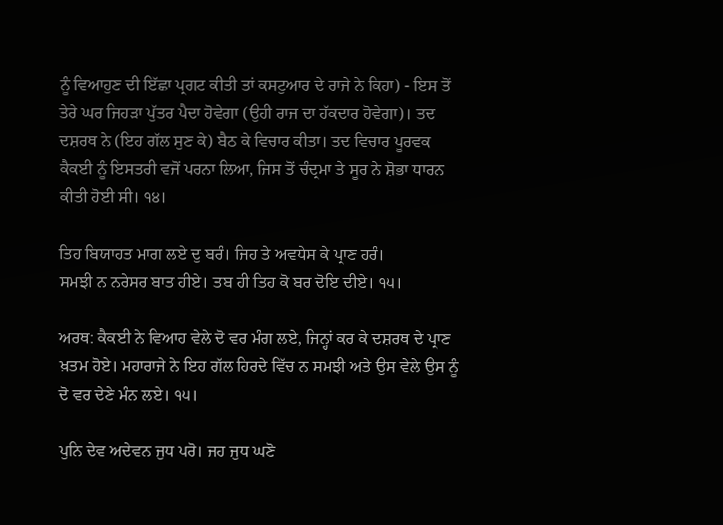ਨੂੰ ਵਿਆਹੁਣ ਦੀ ਇੱਛਾ ਪ੍ਰਗਟ ਕੀਤੀ ਤਾਂ ਕਸਟੁਆਰ ਦੇ ਰਾਜੇ ਨੇ ਕਿਹਾ) - ਇਸ ਤੋਂ ਤੇਰੇ ਘਰ ਜਿਹੜਾ ਪੁੱਤਰ ਪੈਦਾ ਹੋਵੇਗਾ (ਉਹੀ ਰਾਜ ਦਾ ਹੱਕਦਾਰ ਹੋਵੇਗਾ)। ਤਦ ਦਸ਼ਰਥ ਨੇ (ਇਹ ਗੱਲ ਸੁਣ ਕੇ) ਬੈਠ ਕੇ ਵਿਚਾਰ ਕੀਤਾ। ਤਦ ਵਿਚਾਰ ਪੂਰਵਕ ਕੈਕਈ ਨੂੰ ਇਸਤਰੀ ਵਜੋਂ ਪਰਨਾ ਲਿਆ, ਜਿਸ ਤੋਂ ਚੰਦ੍ਰਮਾ ਤੇ ਸੂਰ ਨੇ ਸ਼ੋਭਾ ਧਾਰਨ ਕੀਤੀ ਹੋਈ ਸੀ। ੧੪।

ਤਿਹ ਬਿਯਾਹਤ ਮਾਗ ਲਏ ਦੁ ਬਰੰ। ਜਿਹ ਤੇ ਅਵਧੇਸ ਕੇ ਪ੍ਰਾਣ ਹਰੰ।
ਸਮਝੀ ਨ ਨਰੇਸਰ ਬਾਤ ਹੀਏ। ਤਬ ਹੀ ਤਿਹ ਕੋ ਬਰ ਦੋਇ ਦੀਏ। ੧੫।

ਅਰਥ: ਕੈਕਈ ਨੇ ਵਿਆਹ ਵੇਲੇ ਦੋ ਵਰ ਮੰਗ ਲਏ, ਜਿਨ੍ਹਾਂ ਕਰ ਕੇ ਦਸ਼ਰਥ ਦੇ ਪ੍ਰਾਣ ਖ਼ਤਮ ਹੋਏ। ਮਹਾਰਾਜੇ ਨੇ ਇਹ ਗੱਲ ਹਿਰਦੇ ਵਿੱਚ ਨ ਸਮਝੀ ਅਤੇ ਉਸ ਵੇਲੇ ਉਸ ਨੂੰ ਦੋ ਵਰ ਦੇਣੇ ਮੰਨ ਲਏ। ੧੫।

ਪੁਨਿ ਦੇਵ ਅਦੇਵਨ ਜੁਧ ਪਰੋ। ਜਹ ਜੁਧ ਘਣੋ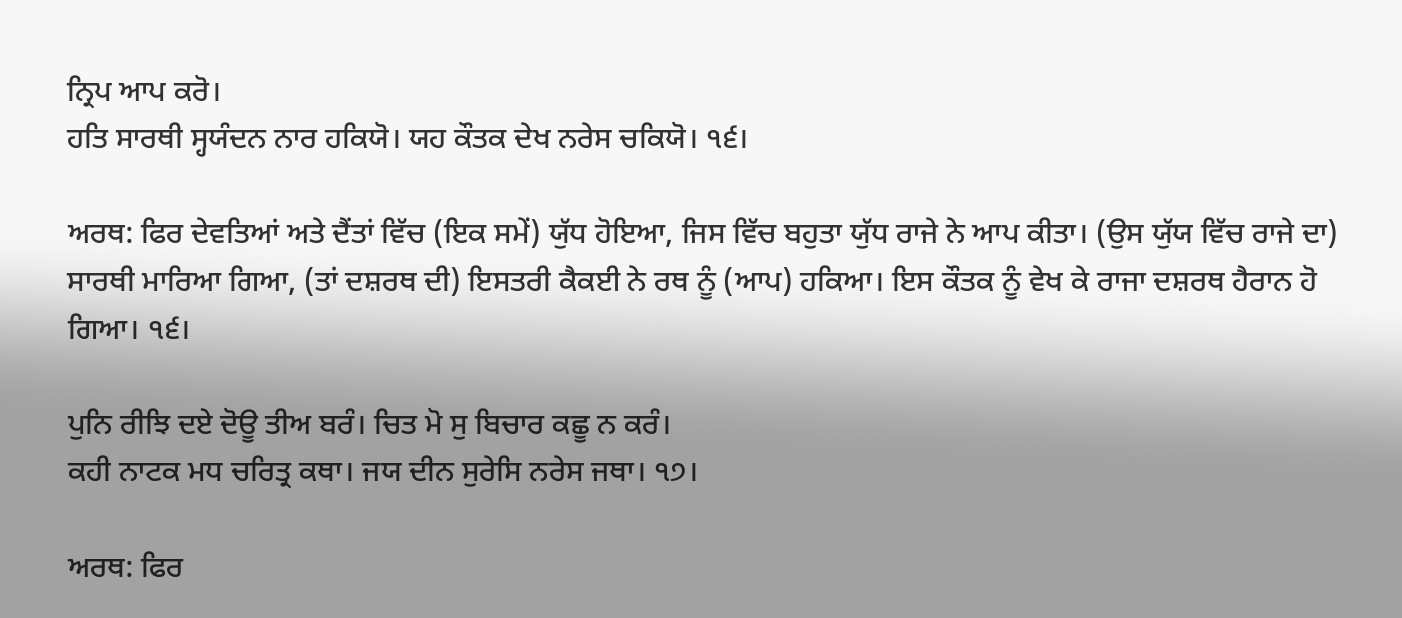ਨ੍ਰਿਪ ਆਪ ਕਰੋ।
ਹਤਿ ਸਾਰਥੀ ਸ੍ਹਯੰਦਨ ਨਾਰ ਹਕਿਯੋ। ਯਹ ਕੌਤਕ ਦੇਖ ਨਰੇਸ ਚਕਿਯੋ। ੧੬।

ਅਰਥ: ਫਿਰ ਦੇਵਤਿਆਂ ਅਤੇ ਦੈਂਤਾਂ ਵਿੱਚ (ਇਕ ਸਮੇਂ) ਯੁੱਧ ਹੋਇਆ, ਜਿਸ ਵਿੱਚ ਬਹੁਤਾ ਯੁੱਧ ਰਾਜੇ ਨੇ ਆਪ ਕੀਤਾ। (ਉਸ ਯੁੱਯ ਵਿੱਚ ਰਾਜੇ ਦਾ) ਸਾਰਥੀ ਮਾਰਿਆ ਗਿਆ, (ਤਾਂ ਦਸ਼ਰਥ ਦੀ) ਇਸਤਰੀ ਕੈਕਈ ਨੇ ਰਥ ਨੂੰ (ਆਪ) ਹਕਿਆ। ਇਸ ਕੌਤਕ ਨੂੰ ਵੇਖ ਕੇ ਰਾਜਾ ਦਸ਼ਰਥ ਹੈਰਾਨ ਹੋ ਗਿਆ। ੧੬।

ਪੁਨਿ ਰੀਝਿ ਦਏ ਦੋਊ ਤੀਅ ਬਰੰ। ਚਿਤ ਮੋ ਸੁ ਬਿਚਾਰ ਕਛੂ ਨ ਕਰੰ।
ਕਹੀ ਨਾਟਕ ਮਧ ਚਰਿਤ੍ਰ ਕਥਾ। ਜਯ ਦੀਨ ਸੁਰੇਸਿ ਨਰੇਸ ਜਥਾ। ੧੭।

ਅਰਥ: ਫਿਰ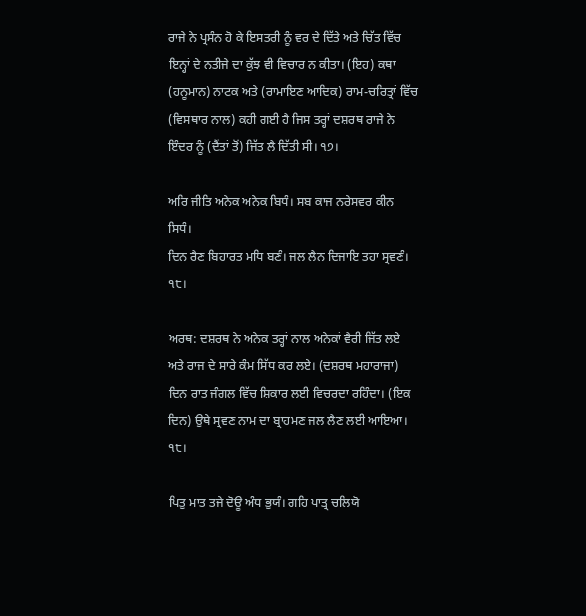ਰਾਜੇ ਨੇ ਪ੍ਰਸੰਨ ਹੋ ਕੇ ਇਸਤਰੀ ਨੂੰ ਵਰ ਦੇ ਦਿੱਤੇ ਅਤੇ ਚਿੱਤ ਵਿੱਚ ਇਨ੍ਹਾਂ ਦੇ ਨਤੀਜੇ ਦਾ ਕੁੱਝ ਵੀ ਵਿਚਾਰ ਨ ਕੀਤਾ। (ਇਹ) ਕਥਾ (ਹਨੂਮਾਨ) ਨਾਟਕ ਅਤੇ (ਰਾਮਾਇਣ ਆਦਿਕ) ਰਾਮ-ਚਰਿਤ੍ਰਾਂ ਵਿੱਚ (ਵਿਸਥਾਰ ਨਾਲ) ਕਹੀ ਗਈ ਹੈ ਜਿਸ ਤਰ੍ਹਾਂ ਦਸ਼ਰਥ ਰਾਜੇ ਨੇ ਇੰਦਰ ਨੂੰ (ਦੈਂਤਾਂ ਤੋਂ) ਜਿੱਤ ਲੈ ਦਿੱਤੀ ਸੀ। ੧੭।

ਅਰਿ ਜੀਤਿ ਅਨੇਕ ਅਨੇਕ ਬਿਧੰ। ਸਬ ਕਾਜ ਨਰੇਸਵਰ ਕੀਨ ਸਿਧੰ।
ਦਿਨ ਰੈਣ ਬਿਹਾਰਤ ਮਧਿ ਬਣੰ। ਜਲ ਲੈਨ ਦਿਜਾਇ ਤਹਾ ਸ੍ਰਵਣੰ। ੧੮।

ਅਰਥ: ਦਸ਼ਰਥ ਨੇ ਅਨੇਕ ਤਰ੍ਹਾਂ ਨਾਲ ਅਨੇਕਾਂ ਵੈਰੀ ਜਿੱਤ ਲਏ ਅਤੇ ਰਾਜ ਦੇ ਸਾਰੇ ਕੰਮ ਸਿੱਧ ਕਰ ਲਏ। (ਦਸ਼ਰਥ ਮਹਾਰਾਜਾ) ਦਿਨ ਰਾਤ ਜੰਗਲ ਵਿੱਚ ਸ਼ਿਕਾਰ ਲਈ ਵਿਚਰਦਾ ਰਹਿੰਦਾ। (ਇਕ ਦਿਨ) ਉਥੇ ਸ੍ਰਵਣ ਨਾਮ ਦਾ ਬ੍ਰਾਹਮਣ ਜਲ ਲੈਣ ਲਈ ਆਇਆ। ੧੮।

ਪਿਤੁ ਮਾਤ ਤਜੇ ਦੋਊ ਅੰਧ ਭੁਯੰ। ਗਹਿ ਪਾਤ੍ਰ ਚਲਿਯੋ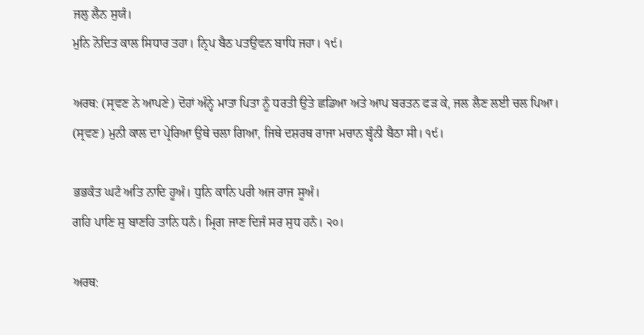ਜਲੁ ਲੈਨ ਸੁਯੰ।
ਮੁਨਿ ਨੋਦਿਤ ਕਾਲ ਸਿਧਾਰ ਤਹਾ। ਨ੍ਰਿਪ ਬੈਠ ਪਤਉਵਨ ਬਾਧਿ ਜਹਾ। ੧੯।

ਅਰਥ: (ਸ੍ਰਵਣ ਨੇ ਆਪਣੇ) ਦੋਹਾਂ ਅੰਨ੍ਹੇ ਮਾਤਾ ਪਿਤਾ ਨੂੰ ਧਰਤੀ ਉਤੇ ਛਡਿਆ ਅਤੇ ਆਪ ਬਰਤਨ ਫੜ ਕੇ, ਜਲ ਲੈਣ ਲਈ ਚਲ ਪਿਆ। (ਸ੍ਰਵਣ) ਮੁਨੀ ਕਾਲ ਦਾ ਪ੍ਰੇਰਿਆ ਉਥੇ ਚਲਾ ਗਿਆ, ਜਿਥੇ ਦਸ਼ਰਥ ਰਾਜਾ ਮਚਾਨ ਬ੍ਹੰਨੀ ਬੈਠਾ ਸੀ। ੧੯।

ਭਭਕੰਤ ਘਟੰ ਅਤਿ ਨਾਦਿ ਹੂਅੰ। ਧੁਨਿ ਕਾਨਿ ਪਰੀ ਅਜ ਰਾਜ ਸੂਅੰ।
ਗਹਿ ਪਾਣਿ ਸੁ ਬਾਣਹਿ ਤਾਨਿ ਧਨੰ। ਮ੍ਰਿਗ ਜਾਣ ਦਿਜੰ ਸਰ ਸੁਧ ਹਨੰ। ੨੦।

ਅਰਥ: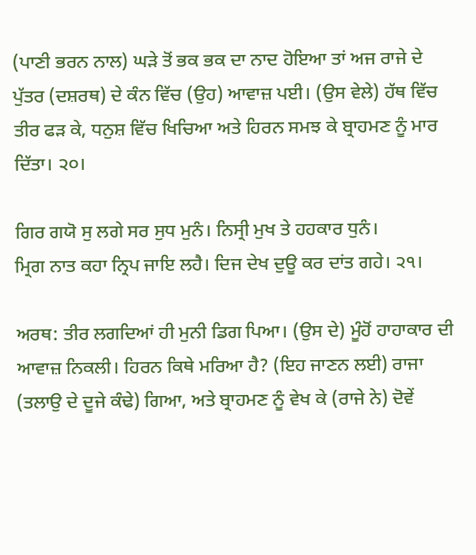(ਪਾਣੀ ਭਰਨ ਨਾਲ) ਘੜੇ ਤੋਂ ਭਕ ਭਕ ਦਾ ਨਾਦ ਹੋਇਆ ਤਾਂ ਅਜ ਰਾਜੇ ਦੇ ਪੁੱਤਰ (ਦਸ਼ਰਥ) ਦੇ ਕੰਨ ਵਿੱਚ (ਉਹ) ਆਵਾਜ਼ ਪਈ। (ਉਸ ਵੇਲੇ) ਹੱਥ ਵਿੱਚ ਤੀਰ ਫੜ ਕੇ, ਧਨੁਸ਼ ਵਿੱਚ ਖਿਚਿਆ ਅਤੇ ਹਿਰਨ ਸਮਝ ਕੇ ਬ੍ਰਾਹਮਣ ਨੂੰ ਮਾਰ ਦਿੱਤਾ। ੨੦।

ਗਿਰ ਗਯੋ ਸੁ ਲਗੇ ਸਰ ਸੁਧ ਮੁਨੰ। ਨਿਸ੍ਰੀ ਮੁਖ ਤੇ ਹਹਕਾਰ ਧੁਨੰ।
ਮ੍ਰਿਗ ਨਾਤ ਕਹਾ ਨ੍ਰਿਪ ਜਾਇ ਲਹੈ। ਦਿਜ ਦੇਖ ਦੁਊ ਕਰ ਦਾਂਤ ਗਹੇ। ੨੧।

ਅਰਥ: ਤੀਰ ਲਗਦਿਆਂ ਹੀ ਮੁਨੀ ਡਿਗ ਪਿਆ। (ਉਸ ਦੇ) ਮੂੰਹੋਂ ਹਾਹਾਕਾਰ ਦੀ ਆਵਾਜ਼ ਨਿਕਲੀ। ਹਿਰਨ ਕਿਥੇ ਮਰਿਆ ਹੈ? (ਇਹ ਜਾਣਨ ਲਈ) ਰਾਜਾ (ਤਲਾਉ ਦੇ ਦੂਜੇ ਕੰਢੇ) ਗਿਆ, ਅਤੇ ਬ੍ਰਾਹਮਣ ਨੂੰ ਵੇਖ ਕੇ (ਰਾਜੇ ਨੇ) ਦੋਵੇਂ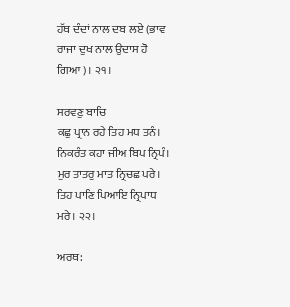ਹੱਥ ਦੰਦਾਂ ਨਾਲ ਦਬ ਲਏ (ਭਾਵ ਰਾਜਾ ਦੁਖ ਨਾਲ ਉਦਾਸ ਹੋ ਗਿਆ)। ੨੧।

ਸਰਵਣੁ ਬਾਚਿ
ਕਛੁ ਪ੍ਰਾਨ ਰਹੇ ਤਿਹ ਮਧ ਤਨੰ। ਨਿਕਰੰਤ ਕਹਾ ਜੀਅ ਬਿਪ ਨ੍ਰਿਪੰ।
ਮੁਰ ਤਾਤਰੁ ਮਾਤ ਨ੍ਰਿਚਛ ਪਰੇ। ਤਿਹ ਪਾਣਿ ਪਿਆਇ ਨ੍ਰਿਪਾਧ ਮਰੇ। ੨੨।

ਅਰਥ: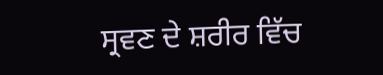ਸ੍ਰਵਣ ਦੇ ਸ਼ਰੀਰ ਵਿੱਚ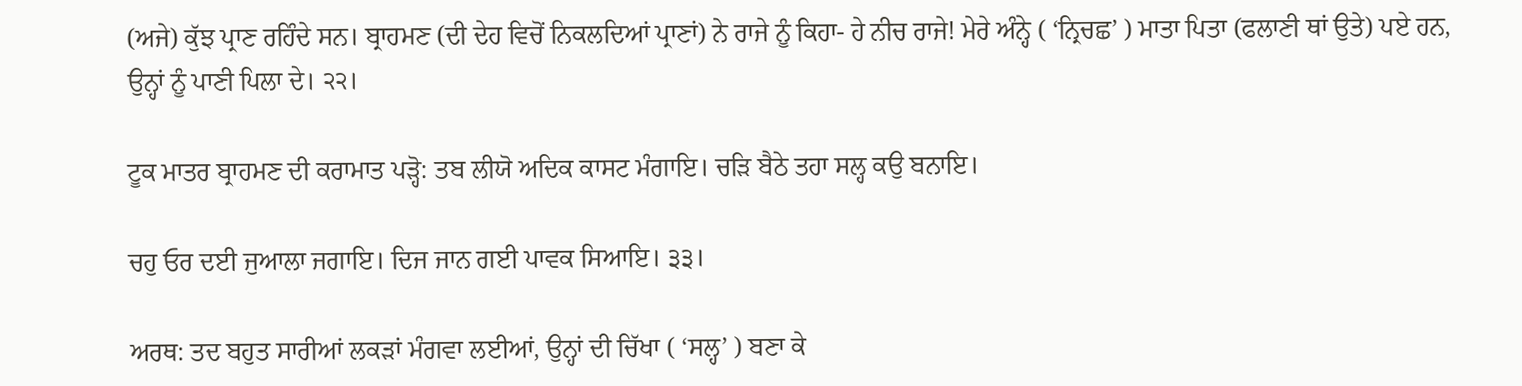(ਅਜੇ) ਕੁੱਝ ਪ੍ਰਾਣ ਰਹਿੰਦੇ ਸਨ। ਬ੍ਰਾਹਮਣ (ਦੀ ਦੇਹ ਵਿਚੋਂ ਨਿਕਲਦਿਆਂ ਪ੍ਰਾਣਾਂ) ਨੇ ਰਾਜੇ ਨੂੰ ਕਿਹਾ- ਹੇ ਨੀਚ ਰਾਜੇ! ਮੇਰੇ ਅੰਨ੍ਹੇ ( ‘ਨ੍ਰਿਚਛ’ ) ਮਾਤਾ ਪਿਤਾ (ਫਲਾਣੀ ਥਾਂ ਉਤੇ) ਪਏ ਹਨ, ਉਨ੍ਹਾਂ ਨੂੰ ਪਾਣੀ ਪਿਲਾ ਦੇ। ੨੨।

ਟੂਕ ਮਾਤਰ ਬ੍ਰਾਹਮਣ ਦੀ ਕਰਾਮਾਤ ਪੜ੍ਹੋ: ਤਬ ਲੀਯੋ ਅਦਿਕ ਕਾਸਟ ਮੰਗਾਇ। ਚੜਿ ਬੈਠੇ ਤਹਾ ਸਲ੍ਹ ਕਉ ਬਨਾਇ।

ਚਹੁ ਓਰ ਦਈ ਜੁਆਲਾ ਜਗਾਇ। ਦਿਜ ਜਾਨ ਗਈ ਪਾਵਕ ਸਿਆਇ। ੩੩।

ਅਰਥ: ਤਦ ਬਹੁਤ ਸਾਰੀਆਂ ਲਕੜਾਂ ਮੰਗਵਾ ਲਈਆਂ, ਉਨ੍ਹਾਂ ਦੀ ਚਿੱਖਾ ( ‘ਸਲ੍ਹ’ ) ਬਣਾ ਕੇ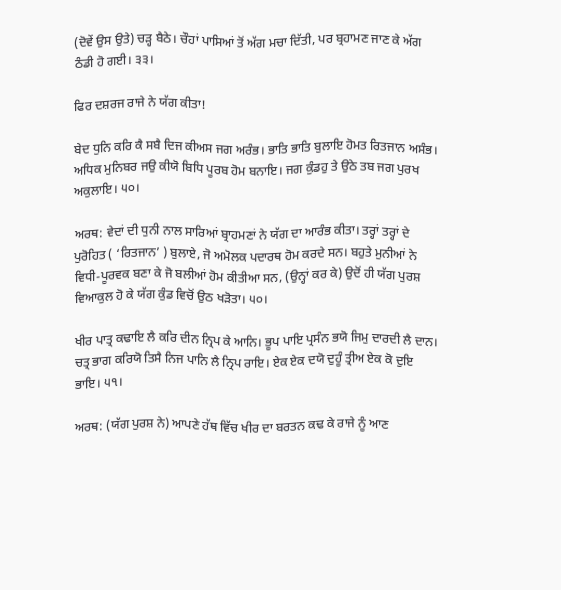(ਦੋਵੇਂ ਉਸ ਉਤੇ) ਚੜ੍ਹ ਬੈਠੇ। ਚੌਹਾਂ ਪਾਸਿਆਂ ਤੋਂ ਅੱਗ ਮਚਾ ਦਿੱਤੀ, ਪਰ ਬ੍ਰਹਾਮਣ ਜਾਣ ਕੇ ਅੱਗ ਠੰਡੀ ਹੋ ਗਈ। ੩੩।

ਫਿਰ ਦਸ਼ਰਜ ਰਾਜੇ ਨੇ ਯੱਗ ਕੀਤਾ!

ਬੇਦ ਧੁਨਿ ਕਰਿ ਕੈ ਸਬੈ ਦਿਜ ਕੀਅਸ ਜਗ ਅਰੰਭ। ਭਾਤਿ ਭਾਤਿ ਬੁਲਾਇ ਹੋਮਤ ਰਿਤਜਾਨ ਅਸੰਭ।
ਅਧਿਕ ਮੁਨਿਬਰ ਜਉ ਕੀਯੋ ਬਿਧਿ ਪੂਰਬ ਹੋਮ ਬਨਾਇ। ਜਗ ਕੁੰਡਹੁ ਤੇ ਉਠੇ ਤਬ ਜਗ ਪੁਰਖ ਅਕੁਲਾਇ। ੫੦।

ਅਰਥ: ਵੇਦਾਂ ਦੀ ਧੁਨੀ ਨਾਲ ਸਾਰਿਆਂ ਬ੍ਰਾਹਮਣਾਂ ਨੇ ਯੱਗ ਦਾ ਆਰੰਭ ਕੀਤਾ। ਤਰ੍ਹਾਂ ਤਰ੍ਹਾਂ ਦੇ ਪੁਰੋਹਿਤ ( ‘ਰਿਤਜਾਨ’ ) ਬੁਲਾਏ, ਜੋ ਅਮੋਲਕ ਪਦਾਰਥ ਹੋਮ ਕਰਦੇ ਸਨ। ਬਹੁਤੇ ਮੁਨੀਆਂ ਨੇ ਵਿਧੀ-ਪੂਰਵਕ ਬਣਾ ਕੇ ਜੋ ਬਲੀਆਂ ਹੋਮ ਕੀਤੀਆ ਸਨ, (ਉਨ੍ਹਾਂ ਕਰ ਕੇ) ਉਦੋਂ ਹੀ ਯੱਗ ਪੁਰਸ਼ ਵਿਆਕੁਲ ਹੋ ਕੇ ਯੱਗ ਕੁੰਡ ਵਿਚੋਂ ਉਠ ਖੜੋਤਾ। ੫੦।

ਖੀਰ ਪਾਤ੍ਰ ਕਢਾਇ ਲੈ ਕਰਿ ਦੀਨ ਨ੍ਰਿਪ ਕੇ ਆਨਿ। ਭੂਪ ਪਾਇ ਪ੍ਰਸੰਨ ਭਯੋ ਜਿਮੁ ਦਾਰਦੀ ਲੈ ਦਾਨ।
ਚਤ੍ਰ ਭਾਗ ਕਰਿਯੋ ਤਿਸੈ ਨਿਜ ਪਾਨਿ ਲੈ ਨ੍ਰਿਪ ਰਾਇ। ਏਕ ਏਕ ਦਯੋ ਦੁਹੂੰ ਤ੍ਰੀਅ ਏਕ ਕੋ ਦੁਇ ਭਾਇ। ੫੧।

ਅਰਥ: (ਯੱਗ ਪੁਰਸ਼ ਨੇ) ਆਪਣੇ ਹੱਥ ਵਿੱਚ ਖੀਰ ਦਾ ਬਰਤਨ ਕਢ ਕੇ ਰਾਜੇ ਨੂੰ ਆਣ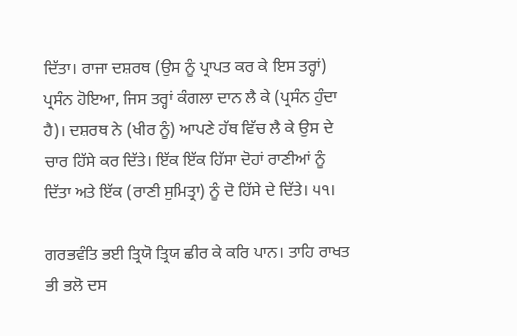ਦਿੱਤਾ। ਰਾਜਾ ਦਸ਼ਰਥ (ਉਸ ਨੂੰ ਪ੍ਰਾਪਤ ਕਰ ਕੇ ਇਸ ਤਰ੍ਹਾਂ) ਪ੍ਰਸੰਨ ਹੋਇਆ, ਜਿਸ ਤਰ੍ਹਾਂ ਕੰਗਲਾ ਦਾਨ ਲੈ ਕੇ (ਪ੍ਰਸੰਨ ਹੁੰਦਾ ਹੈ)। ਦਸ਼ਰਥ ਨੇ (ਖੀਰ ਨੂੰ) ਆਪਣੇ ਹੱਥ ਵਿੱਚ ਲੈ ਕੇ ਉਸ ਦੇ ਚਾਰ ਹਿੱਸੇ ਕਰ ਦਿੱਤੇ। ਇੱਕ ਇੱਕ ਹਿੱਸਾ ਦੋਹਾਂ ਰਾਣੀਆਂ ਨੂੰ ਦਿੱਤਾ ਅਤੇ ਇੱਕ (ਰਾਣੀ ਸੁਮਿਤ੍ਰਾ) ਨੂੰ ਦੋ ਹਿੱਸੇ ਦੇ ਦਿੱਤੇ। ੫੧।

ਗਰਭਵੰਤਿ ਭਈ ਤ੍ਰਿਯੋ ਤ੍ਰਿਯ ਛੀਰ ਕੇ ਕਰਿ ਪਾਨ। ਤਾਹਿ ਰਾਖਤ ਭੀ ਭਲੋ ਦਸ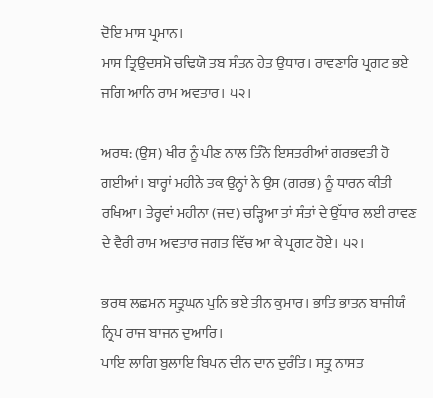ਦੋਇ ਮਾਸ ਪ੍ਰਮਾਨ।
ਮਾਸ ਤ੍ਰਿਉਦਸਮੋ ਚਢਿਯੋ ਤਬ ਸੰਤਨ ਹੇਤ ਉਧਾਰ। ਰਾਵਣਾਰਿ ਪ੍ਰਗਟ ਭਏ ਜਗਿ ਆਨਿ ਰਾਮ ਅਵਤਾਰ। ੫੨।

ਅਰਥ: (ਉਸ) ਖੀਰ ਨੂੰ ਪੀਣ ਨਾਲ ਤਿੰਨੋ ਇਸਤਰੀਆਂ ਗਰਭਵਤੀ ਹੋ ਗਈਆਂ। ਬਾਰ੍ਹਾਂ ਮਹੀਨੇ ਤਕ ਉਨ੍ਹਾਂ ਨੇ ਉਸ (ਗਰਭ) ਨੂੰ ਧਾਰਨ ਕੀਤੀ ਰਖਿਆ। ਤੇਰ੍ਹਵਾਂ ਮਹੀਨਾ (ਜਦ) ਚੜ੍ਹਿਆ ਤਾਂ ਸੰਤਾਂ ਦੇ ਉੱਧਾਰ ਲਈ ਰਾਵਣ ਦੇ ਵੈਰੀ ਰਾਮ ਅਵਤਾਰ ਜਗਤ ਵਿੱਚ ਆ ਕੇ ਪ੍ਰਗਟ ਹੋਏ। ੫੨।

ਭਰਥ ਲਛਮਨ ਸਤ੍ਰੁਘਨ ਪੁਨਿ ਭਏ ਤੀਨ ਕੁਮਾਰ। ਭਾਤਿ ਭਾਤਨ ਬਾਜੀਯੰ ਨ੍ਰਿਪ ਰਾਜ ਬਾਜਨ ਦੁਆਰਿ।
ਪਾਇ ਲਾਗਿ ਬੁਲਾਇ ਬਿਪਨ ਦੀਨ ਦਾਨ ਦੁਰੰਤਿ। ਸਤ੍ਰੁ ਨਾਸਤ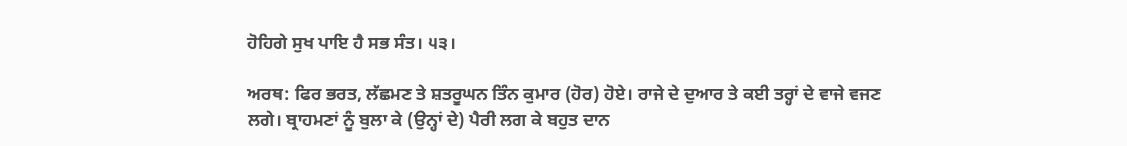ਹੋਹਿਗੇ ਸੁਖ ਪਾਇ ਹੈ ਸਭ ਸੰਤ। ੫੩।

ਅਰਥ: ਫਿਰ ਭਰਤ, ਲੱਛਮਣ ਤੇ ਸ਼ਤਰੂਘਨ ਤਿੰਨ ਕੁਮਾਰ (ਹੋਰ) ਹੋਏ। ਰਾਜੇ ਦੇ ਦੁਆਰ ਤੇ ਕਈ ਤਰ੍ਹਾਂ ਦੇ ਵਾਜੇ ਵਜਣ ਲਗੇ। ਬ੍ਰਾਹਮਣਾਂ ਨੂੰ ਬੁਲਾ ਕੇ (ਉਨ੍ਹਾਂ ਦੇ) ਪੈਰੀ ਲਗ ਕੇ ਬਹੁਤ ਦਾਨ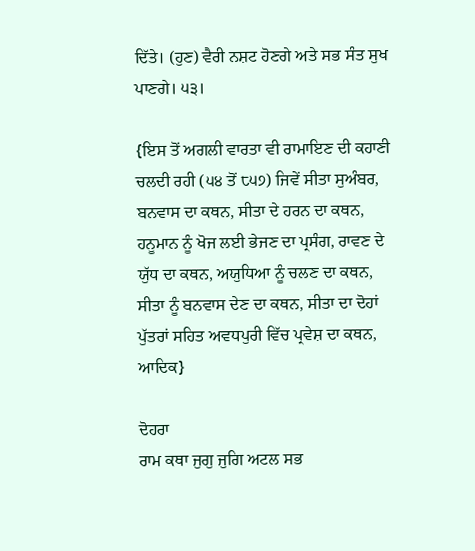ਦਿੱਤੇ। (ਹੁਣ) ਵੈਰੀ ਨਸ਼ਟ ਹੋਣਗੇ ਅਤੇ ਸਭ ਸੰਤ ਸੁਖ ਪਾਣਗੇ। ੫੩।

{ਇਸ ਤੋਂ ਅਗਲੀ ਵਾਰਤਾ ਵੀ ਰਾਮਾਇਣ ਦੀ ਕਹਾਣੀ ਚਲਦੀ ਰਹੀ (੫੪ ਤੋਂ ੮੫੭) ਜਿਵੇਂ ਸੀਤਾ ਸੁਅੰਬਰ, ਬਨਵਾਸ ਦਾ ਕਥਨ, ਸੀਤਾ ਦੇ ਹਰਨ ਦਾ ਕਥਨ, ਹਨੂਮਾਨ ਨੂੰ ਖੋਜ ਲਈ ਭੇਜਣ ਦਾ ਪ੍ਰਸੰਗ, ਰਾਵਣ ਦੇ ਯੁੱਧ ਦਾ ਕਥਨ, ਅਯੁਧਿਆ ਨੂੰ ਚਲਣ ਦਾ ਕਥਨ, ਸੀਤਾ ਨੂੰ ਬਨਵਾਸ ਦੇਣ ਦਾ ਕਥਨ, ਸੀਤਾ ਦਾ ਦੋਹਾਂ ਪੁੱਤਰਾਂ ਸਹਿਤ ਅਵਧਪੁਰੀ ਵਿੱਚ ਪ੍ਰਵੇਸ਼ ਦਾ ਕਥਨ, ਆਦਿਕ}

ਦੋਹਰਾ
ਰਾਮ ਕਥਾ ਜੁਗੁ ਜੁਗਿ ਅਟਲ ਸਭ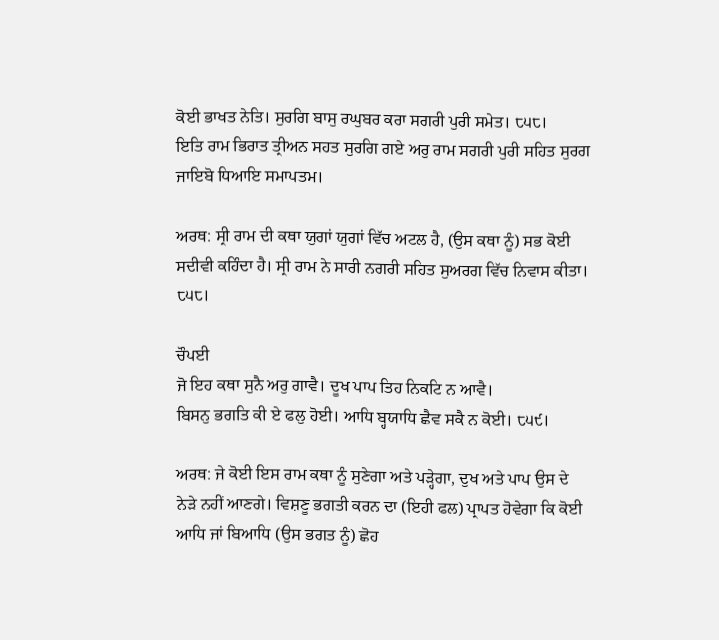ਕੋਈ ਭਾਖਤ ਨੇਤਿ। ਸੁਰਗਿ ਬਾਸੁ ਰਘੁਬਰ ਕਰਾ ਸਗਰੀ ਪੁਰੀ ਸਮੇਤ। ੮੫੮।
ਇਤਿ ਰਾਮ ਭਿਰਾਤ ਤ੍ਰੀਅਨ ਸਹਤ ਸੁਰਗਿ ਗਏ ਅਰੁ ਰਾਮ ਸਗਰੀ ਪੁਰੀ ਸਹਿਤ ਸੁਰਗ ਜਾਇਬੋ ਧਿਆਇ ਸਮਾਪਤਮ।

ਅਰਥ: ਸ੍ਰੀ ਰਾਮ ਦੀ ਕਥਾ ਯੁਗਾਂ ਯੁਗਾਂ ਵਿੱਚ ਅਟਲ ਹੈ, (ਉਸ ਕਥਾ ਨੂੰ) ਸਭ ਕੋਈ ਸਦੀਵੀ ਕਹਿੰਦਾ ਹੈ। ਸ੍ਰੀ ਰਾਮ ਨੇ ਸਾਰੀ ਨਗਰੀ ਸਹਿਤ ਸੁਅਰਗ ਵਿੱਚ ਨਿਵਾਸ ਕੀਤਾ। ੮੫੮।

ਚੌਪਈ
ਜੋ ਇਹ ਕਥਾ ਸੁਨੈ ਅਰੁ ਗਾਵੈ। ਦੂਖ ਪਾਪ ਤਿਹ ਨਿਕਟਿ ਨ ਆਵੈ।
ਬਿਸਨੁ ਭਗਤਿ ਕੀ ਏ ਫਲੁ ਹੋਈ। ਆਧਿ ਬ੍ਹਯਾਧਿ ਛੈਵ ਸਕੈ ਨ ਕੋਈ। ੮੫੯।

ਅਰਥ: ਜੇ ਕੋਈ ਇਸ ਰਾਮ ਕਥਾ ਨੂੰ ਸੁਣੇਗਾ ਅਤੇ ਪੜ੍ਹੇਗਾ, ਦੁਖ ਅਤੇ ਪਾਪ ਉਸ ਦੇ ਨੇੜੇ ਨਹੀਂ ਆਣਗੇ। ਵਿਸ਼ਣੂ ਭਗਤੀ ਕਰਨ ਦਾ (ਇਹੀ ਫਲ) ਪ੍ਰਾਪਤ ਹੋਵੇਗਾ ਕਿ ਕੋਈ ਆਧਿ ਜਾਂ ਬਿਆਧਿ (ਉਸ ਭਗਤ ਨੂੰ) ਛੋਹ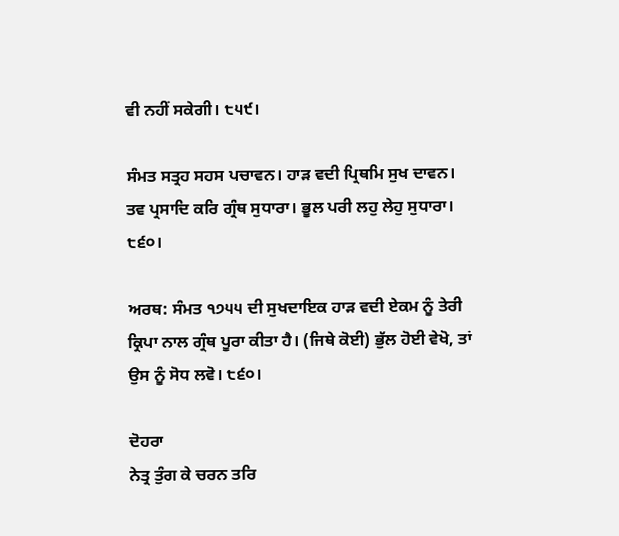ਵੀ ਨਹੀਂ ਸਕੇਗੀ। ੮੫੯।

ਸੰਮਤ ਸਤ੍ਰਹ ਸਹਸ ਪਚਾਵਨ। ਹਾੜ ਵਦੀ ਪ੍ਰਿਥਮਿ ਸੁਖ ਦਾਵਨ।
ਤਵ ਪ੍ਰਸਾਦਿ ਕਰਿ ਗ੍ਰੰਥ ਸੁਧਾਰਾ। ਭੂਲ ਪਰੀ ਲਹੁ ਲੇਹੁ ਸੁਧਾਰਾ। ੮੬੦।

ਅਰਥ: ਸੰਮਤ ੧੭੫੫ ਦੀ ਸੁਖਦਾਇਕ ਹਾੜ ਵਦੀ ਏਕਮ ਨੂੰ ਤੇਰੀ ਕ੍ਰਿਪਾ ਨਾਲ ਗ੍ਰੰਥ ਪੂਰਾ ਕੀਤਾ ਹੈ। (ਜਿਥੇ ਕੋਈ) ਭੁੱਲ ਹੋਈ ਵੇਖੋ, ਤਾਂ ਉਸ ਨੂੰ ਸੋਧ ਲਵੋ। ੮੬੦।

ਦੋਹਰਾ
ਨੇਤ੍ਰ ਤੁੰਗ ਕੇ ਚਰਨ ਤਰਿ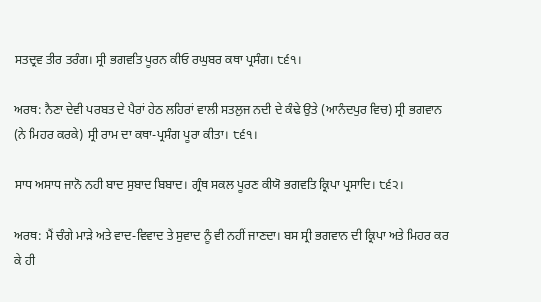ਸਤਦ੍ਰਵ ਤੀਰ ਤਰੰਗ। ਸ੍ਰੀ ਭਗਵਤਿ ਪੂਰਨ ਕੀਓ ਰਘੁਬਰ ਕਥਾ ਪ੍ਰਸੰਗ। ੮੬੧।

ਅਰਥ: ਨੈਣਾ ਦੇਵੀ ਪਰਬਤ ਦੇ ਪੈਰਾਂ ਹੇਠ ਲਹਿਰਾਂ ਵਾਲੀ ਸਤਲੁਜ ਨਦੀ ਦੇ ਕੰਢੇ ਉਤੇ (ਆਨੰਦਪੁਰ ਵਿਚ) ਸ੍ਰੀ ਭਗਵਾਨ (ਨੇ ਮਿਹਰ ਕਰਕੇ) ਸ੍ਰੀ ਰਾਮ ਦਾ ਕਥਾ-ਪ੍ਰਸੰਗ ਪੂਰਾ ਕੀਤਾ। ੮੬੧।

ਸਾਧ ਅਸਾਧ ਜਾਨੋ ਨਹੀ ਬਾਦ ਸੁਬਾਦ ਬਿਬਾਦ। ਗ੍ਰੰਥ ਸਕਲ ਪੂਰਣ ਕੀਯੋ ਭਗਵਤਿ ਕ੍ਰਿਪਾ ਪ੍ਰਸਾਦਿ। ੮੬੨।

ਅਰਥ: ਮੈਂ ਚੰਗੇ ਮਾੜੇ ਅਤੇ ਵਾਦ-ਵਿਵਾਦ ਤੇ ਸੁਵਾਦ ਨੂੰ ਵੀ ਨਹੀਂ ਜਾਣਦਾ। ਬਸ ਸ੍ਰੀ ਭਗਵਾਨ ਦੀ ਕ੍ਰਿਪਾ ਅਤੇ ਮਿਹਰ ਕਰ ਕੇ ਹੀ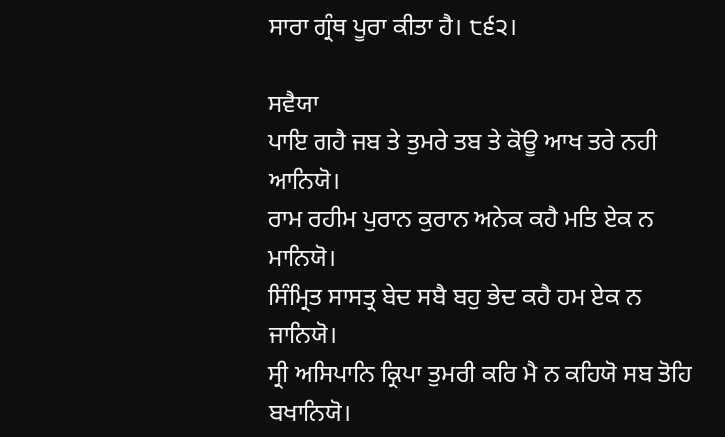ਸਾਰਾ ਗ੍ਰੰਥ ਪੂਰਾ ਕੀਤਾ ਹੈ। ੮੬੨।

ਸਵੈਯਾ
ਪਾਇ ਗਹੈ ਜਬ ਤੇ ਤੁਮਰੇ ਤਬ ਤੇ ਕੋਊ ਆਖ ਤਰੇ ਨਹੀ ਆਨਿਯੋ।
ਰਾਮ ਰਹੀਮ ਪੁਰਾਨ ਕੁਰਾਨ ਅਨੇਕ ਕਹੈ ਮਤਿ ਏਕ ਨ ਮਾਨਿਯੋ।
ਸਿੰਮ੍ਰਿਤ ਸਾਸਤ੍ਰ ਬੇਦ ਸਬੈ ਬਹੁ ਭੇਦ ਕਹੈ ਹਮ ਏਕ ਨ ਜਾਨਿਯੋ।
ਸ੍ਰੀ ਅਸਿਪਾਨਿ ਕ੍ਰਿਪਾ ਤੁਮਰੀ ਕਰਿ ਮੈ ਨ ਕਹਿਯੋ ਸਬ ਤੋਹਿ ਬਖਾਨਿਯੋ।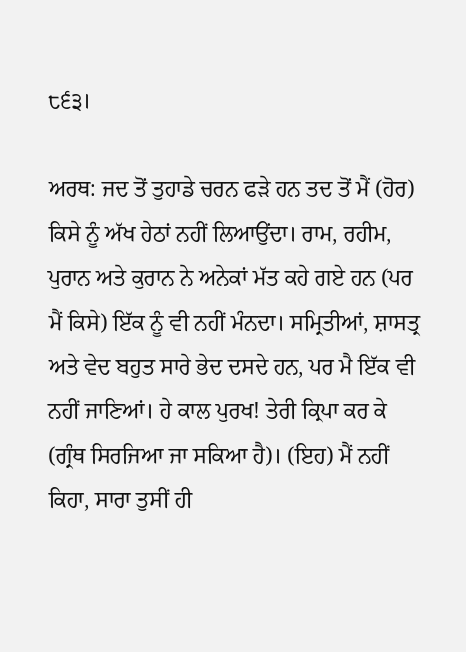੮੬੩।

ਅਰਥ: ਜਦ ਤੋਂ ਤੁਹਾਡੇ ਚਰਨ ਫੜੇ ਹਨ ਤਦ ਤੋਂ ਮੈਂ (ਹੋਰ) ਕਿਸੇ ਨੂੰ ਅੱਖ ਹੇਠਾਂ ਨਹੀਂ ਲਿਆਉਂਦਾ। ਰਾਮ, ਰਹੀਮ, ਪੁਰਾਨ ਅਤੇ ਕੁਰਾਨ ਨੇ ਅਨੇਕਾਂ ਮੱਤ ਕਹੇ ਗਏ ਹਨ (ਪਰ ਮੈਂ ਕਿਸੇ) ਇੱਕ ਨੂੰ ਵੀ ਨਹੀਂ ਮੰਨਦਾ। ਸਮ੍ਰਿਤੀਆਂ, ਸ਼ਾਸਤ੍ਰ ਅਤੇ ਵੇਦ ਬਹੁਤ ਸਾਰੇ ਭੇਦ ਦਸਦੇ ਹਨ, ਪਰ ਮੈ ਇੱਕ ਵੀ ਨਹੀਂ ਜਾਣਿਆਂ। ਹੇ ਕਾਲ ਪੁਰਖ! ਤੇਰੀ ਕ੍ਰਿਪਾ ਕਰ ਕੇ (ਗ੍ਰੰਥ ਸਿਰਜਿਆ ਜਾ ਸਕਿਆ ਹੈ)। (ਇਹ) ਮੈਂ ਨਹੀਂ ਕਿਹਾ, ਸਾਰਾ ਤੁਸੀਂ ਹੀ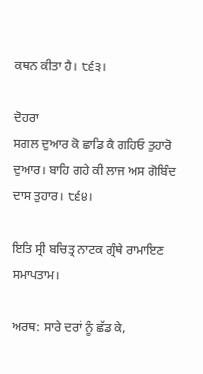ਕਥਨ ਕੀਤਾ ਹੈ। ੮੬੩।

ਦੋਹਰਾ
ਸਗਲ ਦੁਆਰ ਕੋ ਛਾਡਿ ਕੈ ਗਹਿਓ ਤੁਹਾਰੋ ਦੁਆਰ। ਬਾਹਿ ਗਹੇ ਕੀ ਲਾਜ ਅਸ ਗੋਬਿੰਦ ਦਾਸ ਤੁਹਾਰ। ੮੬੪।

ਇਤਿ ਸ੍ਰੀ ਬਚਿਤ੍ਰ ਨਾਟਕ ਗ੍ਰੰਥੇ ਰਾਮਾਇਣ ਸਮਾਪਤਾਮ।

ਅਰਥ: ਸਾਰੇ ਦਰਾਂ ਨੂੰ ਛੱਡ ਕੇ,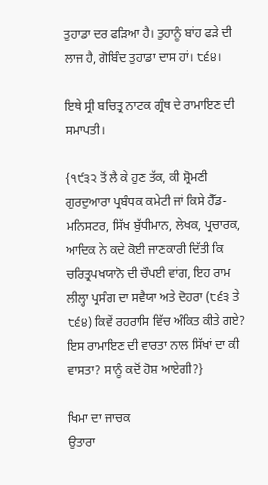ਤੁਹਾਡਾ ਦਰ ਫੜਿਆ ਹੈ। ਤੁਹਾਨੂੰ ਬਾਂਹ ਫੜੇ ਦੀ ਲਾਜ ਹੈ, ਗੋਬਿੰਦ ਤੁਹਾਡਾ ਦਾਸ ਹਾਂ। ੮੬੪।

ਇਥੇ ਸ੍ਰੀ ਬਚਿਤ੍ਰ ਨਾਟਕ ਗ੍ਰੰਥ ਦੇ ਰਾਮਾਇਣ ਦੀ ਸਮਾਪਤੀ।

{੧੯੩੨ ਤੋਂ ਲੈ ਕੇ ਹੁਣ ਤੱਕ, ਕੀ ਸ਼੍ਰੋਮਣੀ ਗੁਰਦੁਆਰਾ ਪ੍ਰਬੰਧਕ ਕਮੇਟੀ ਜਾਂ ਕਿਸੇ ਹੈੱਡ-ਮਨਿਸਟਰ, ਸਿੱਖ ਬੁੱਧੀਮਾਨ, ਲੇਖਕ, ਪ੍ਰਚਾਰਕ, ਆਦਿਕ ਨੇ ਕਦੇ ਕੋਈ ਜਾਣਕਾਰੀ ਦਿੱਤੀ ਕਿ ਚਰਿਤ੍ਰਪਖਯਾਨੋ ਦੀ ਚੌਪਈ ਵਾਂਗ, ਇਹ ਰਾਮ ਲੀਲ੍ਹਾ ਪ੍ਰਸੰਗ ਦਾ ਸਵੈਯਾ ਅਤੇ ਦੋਹਰਾ (੮੬੩ ਤੇ ੮੬੪) ਕਿਵੇਂ ਰਹਰਾਸਿ ਵਿੱਚ ਅੰਕਿਤ ਕੀਤੇ ਗਏ? ਇਸ ਰਾਮਾਇਣ ਦੀ ਵਾਰਤਾ ਨਾਲ ਸਿੱਖਾਂ ਦਾ ਕੀ ਵਾਸਤਾ? ਸਾਨੂੰ ਕਦੋਂ ਹੋਸ਼ ਆਏਗੀ?}

ਖਿਮਾ ਦਾ ਜਾਚਕ
ਉਤਾਰਾ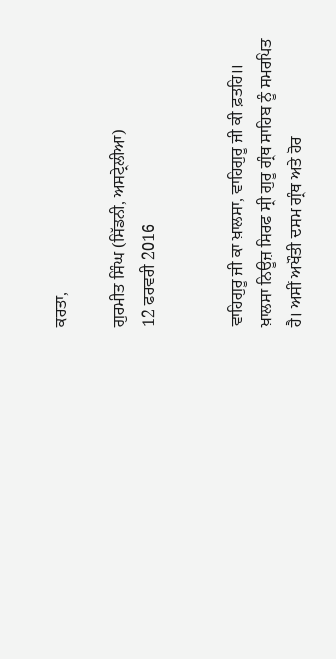ਕਰਤਾ,

ਗੁਰਮੀਤ ਸਿੰਘ (ਸਿੱਡਨੀ, ਅਸਟ੍ਰੇਲੀਆ)
12 ਫਰਵਰੀ 2016


ਵਾਹਿਗੁਰੂ ਜੀ ਕਾ ਖ਼ਾਲਸਾ, ਵਾਹਿਗੁਰੂ ਜੀ ਕੀ ਫ਼ਤਹਿ॥
ਖ਼ਾਲਸਾ ਨਿਊਜ਼ ਸਿਰਫ ਸ੍ਰੀ ਗੁਰੂ ਗ੍ਰੰਥ ਸਾਹਿਬ ਨੂੰ ਸਮਰਪਿਤ ਹੈ। ਅਸੀਂ ਅਖੌਤੀ ਦਸਮ ਗ੍ਰੰਥ ਅਤੇ ਹੋਰ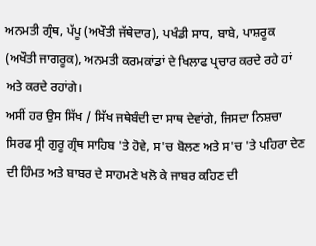ਅਨਮਤੀ ਗ੍ਰੰਥ, ਪੱਪੂ (ਅਖੌਤੀ ਜੱਥੇਦਾਰ), ਪਖੰਡੀ ਸਾਧ, ਬਾਬੇ, ਪਾਸ਼ਰੂਕ (ਅਖੌਤੀ ਜਾਗਰੂਕ), ਅਨਮਤੀ ਕਰਮਕਾਂਡਾਂ ਦੇ ਖਿਲਾਫ ਪ੍ਰਚਾਰ ਕਰਦੇ ਰਹੇ ਹਾਂ ਅਤੇ ਕਰਦੇ ਰਹਾਂਗੇ।
ਅਸੀਂ ਹਰ ਉਸ ਸਿੱਖ / ਸਿੱਖ ਜਥੇਬੰਦੀ ਦਾ ਸਾਥ ਦੇਵਾਂਗੇ, ਜਿਸਦਾ ਨਿਸ਼ਚਾ ਸਿਰਫ ਸ੍ਰੀ ਗੁਰੂ ਗ੍ਰੰਥ ਸਾਹਿਬ 'ਤੇ ਹੋਵੇ, ਸ'ਚ ਬੋਲਣ ਅਤੇ ਸ'ਚ 'ਤੇ ਪਹਿਰਾ ਦੇਣ ਦੀ ਹਿੰਮਤ ਅਤੇ ਬਾਬਰ ਦੇ ਸਾਹਮਣੇ ਖਲੋ ਕੇ ਜਾਬਰ ਕਹਿਣ ਦੀ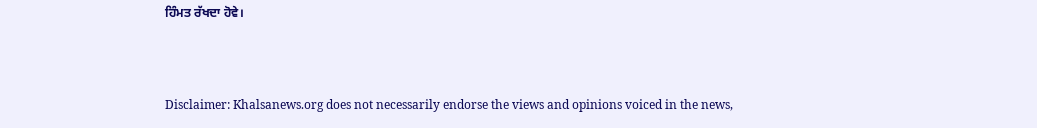ਹਿੰਮਤ ਰੱਖਦਾ ਹੋਵੇ।



Disclaimer: Khalsanews.org does not necessarily endorse the views and opinions voiced in the news,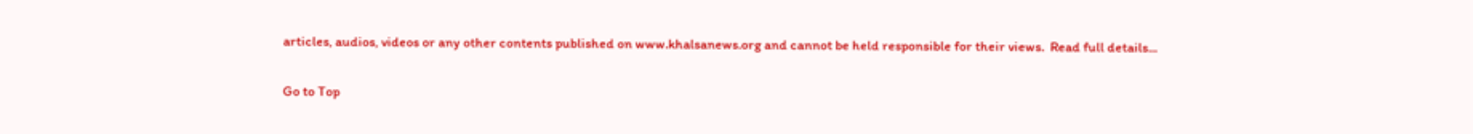articles, audios, videos or any other contents published on www.khalsanews.org and cannot be held responsible for their views.  Read full details...

Go to Top